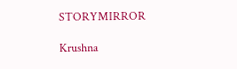STORYMIRROR

Krushna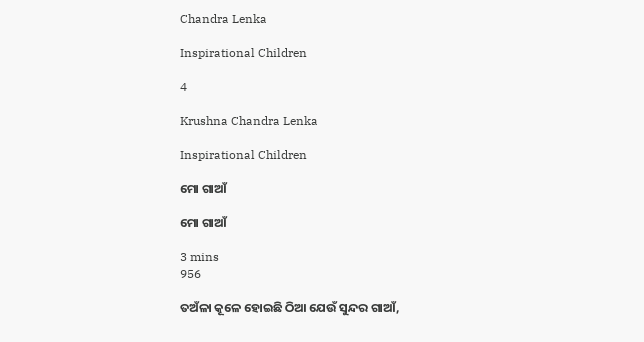Chandra Lenka

Inspirational Children

4

Krushna Chandra Lenka

Inspirational Children

ମୋ ଗାଆଁ

ମୋ ଗାଆଁ

3 mins
956

ତଅଁଳା କୂଳେ ହୋଇଛି ଠିଆ ଯେଉଁ ସୁନ୍ଦର ଗାଆଁ,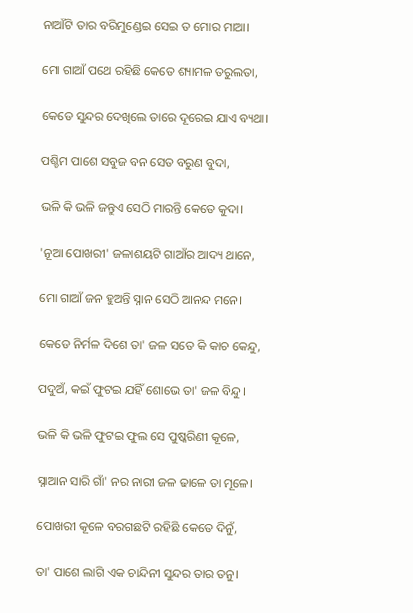ନାଆଁଟି ତାର ବରିମୁଣ୍ଡେଇ ସେଇ ତ ମୋର ମାଆ।

ମୋ ଗାଆଁ ପଥେ ରହିଛି କେତେ ଶ୍ୟାମଳ ତରୁଲତା,

କେଡେ ସୁନ୍ଦର ଦେଖିଲେ ତାରେ ଦୂରେଇ ଯାଏ ବ୍ୟଥା।

ପଶ୍ଚିମ ପାଶେ ସବୁଜ ବନ ସେତ ବରୁଣ ବୁଦା,

ଭଳି କି ଭଳି ଜନ୍ତୁଏ ସେଠି ମାରନ୍ତି କେତେ କୁଦା।

'ନୂଆ ପୋଖରୀ' ଜଳାଶୟଟି ଗାଆଁର ଆଦ୍ୟ ଥାନେ,

ମୋ ଗାଆଁ ଜନ ହୁଅନ୍ତି ସ୍ନାନ ସେଠି ଆନନ୍ଦ ମନେ।

କେଡେ ନିର୍ମଳ ଦିଶେ ତା' ଜଳ ସତେ କି କାଚ କେନ୍ଦୁ,

ପଦୁଅଁ, କଇଁ ଫୁଟଇ ଯହିଁ ଶୋଭେ ତା' ଜଳ ବିନ୍ଦୁ।

ଭଳି କି ଭଳି ଫୁଟଇ ଫୁଲ ସେ ପୁଷ୍କରିଣୀ କୂଳେ,

ସ୍ନାଆନ ସାରି ଗାଁ' ନର ନାରୀ ଜଳ ଢାଳେ ତା ମୂଳେ।

ପୋଖରୀ କୂଳେ ବରଗଛଟି ରହିଛି କେତେ ଦିନୁଁ,

ତା' ପାଶେ ଲାଗି ଏକ ଚାନ୍ଦିନୀ ସୁନ୍ଦର ତାର ତନୁ।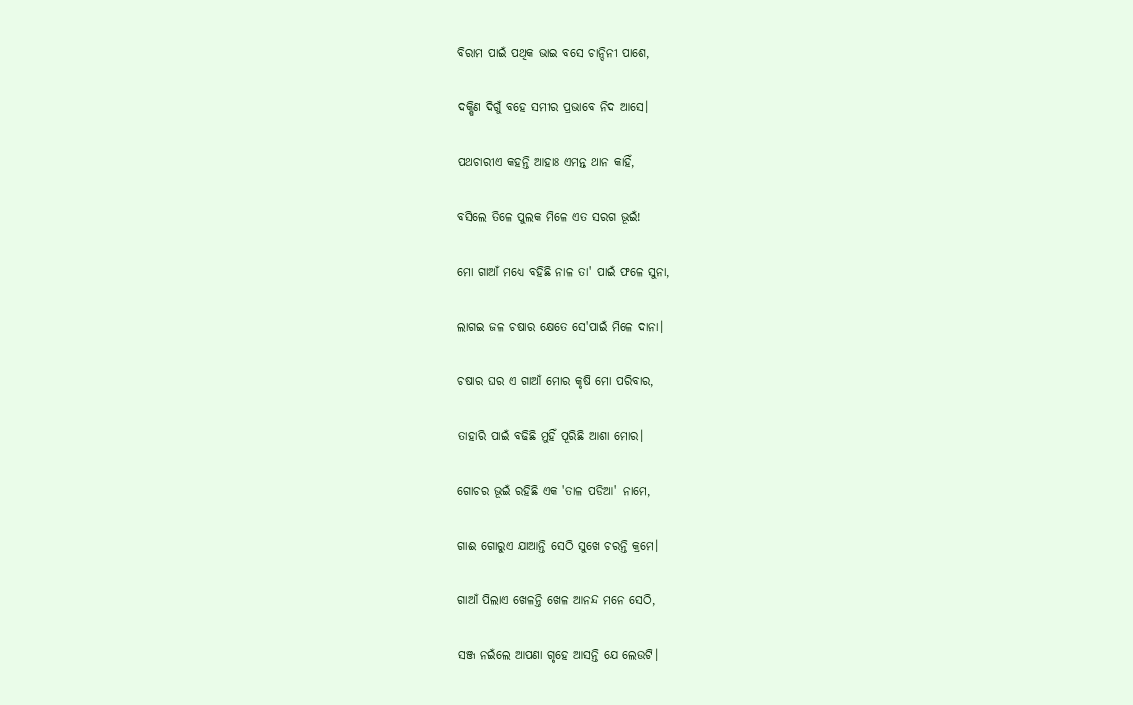ବିରାମ ପାଇଁ ପଥିକ ଭାଇ ବସେ ଚାନ୍ଦିନୀ ପାଶେ,

ଦକ୍ଷିଣ ଦିଗୁଁ ବହେ ସମୀର ପ୍ରଭାବେ ନିଦ ଆସେ।

ପଥଚାରୀଏ କହନ୍ତି ଆହାଃ ଏମନ୍ତ ଥାନ କାହିଁ,

ବସିଲେ ତିଳେ ପୁଲକ ମିଳେ ଏତ ସରଗ ଭୂଇଁ!

ମୋ ଗାଆଁ ମଧ୍ୟେ ବହିଛି ନାଳ ତା' ପାଇଁ ଫଳେ ସୁନା,

ଲାଗଇ ଜଳ ଚଷାର କ୍ଷେତେ ସେ'ପାଇଁ ମିଳେ ଦାନା।

ଚଷାର ଘର ଏ ଗାଆଁ ମୋର କୃଷି ମୋ ପରିବାର,

ତାହାରି ପାଇଁ ବଢିଛି ମୁହିଁ ପୂରିଛି ଆଶା ମୋର।

ଗୋଚର ଭୂଇଁ ରହିଛି ଏକ 'ତାଳ ପଡିଆ' ନାମେ,

ଗାଈ ଗୋରୁଏ ଯାଆନ୍ତି ସେଠି ସୁଖେ ଚରନ୍ତି କ୍ରମେ।

ଗାଆଁ ପିଲାଏ ଖେଳନ୍ତି ଖେଳ ଆନନ୍ଦ ମନେ ସେଠି,

ସଞ୍ଜ ନଇଁଲେ ଆପଣା ଗୃହେ ଆସନ୍ତି ଯେ ଲେଉଟି।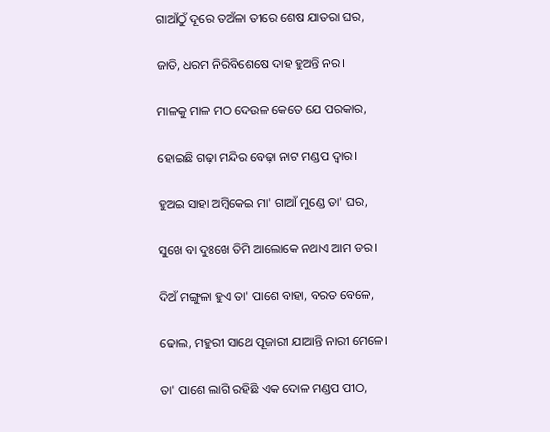ଗାଆଁଠୁଁ ଦୂରେ ତଅଁଳା ତୀରେ ଶେଷ ଯାତରା ଘର,

ଜାତି, ଧରମ ନିରିବିଶେଷେ ଦାହ ହୁଅନ୍ତି ନର।

ମାଳକୁ ମାଳ ମଠ ଦେଉଳ କେତେ ଯେ ପରକାର,

ହୋଇଛି ଗଢ଼ା ମନ୍ଦିର ବେଢ଼ା ନାଟ ମଣ୍ଡପ ଦ୍ୱାର।

ହୁଅଇ ସାହା ଅମ୍ବିକେଇ ମା' ଗାଆଁ ମୁଣ୍ଡେ ତା' ଘର,

ସୁଖେ ବା ଦୁଃଖେ ତିମି ଆଲୋକେ ନଥାଏ ଆମ ଡର।

ଦିଅଁ ମଙ୍ଗୁଳା ହୁଏ ତା' ପାଶେ ବାହା, ବରତ ବେଳେ,

ଢୋଲ, ମହୁରୀ ସାଥେ ପୂଜାରୀ ଯାଆନ୍ତି ନାରୀ ମେଳେ।

ତା' ପାଶେ ଲାଗି ରହିଛି ଏକ ଦୋଳ ମଣ୍ଡପ ପୀଠ,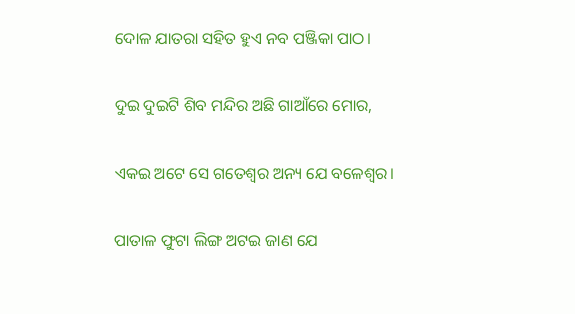ଦୋଳ ଯାତରା ସହିତ ହୁଏ ନବ ପଞ୍ଜିକା ପାଠ।

ଦୁଇ ଦୁଇଟି ଶିବ ମନ୍ଦିର ଅଛି ଗାଆଁରେ ମୋର,

ଏକଇ ଅଟେ ସେ ଗତେଶ୍ୱର ଅନ୍ୟ ଯେ ବଳେଶ୍ୱର।

ପାତାଳ ଫୁଟା ଲିଙ୍ଗ ଅଟଇ ଜାଣ ଯେ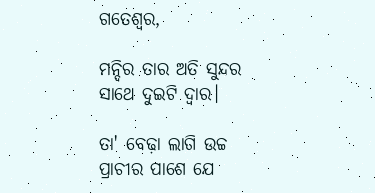ଗତେଶ୍ୱର,

ମନ୍ଦିର ତାର ଅତି ସୁନ୍ଦର ସାଥେ ଦୁଇଟି ଦ୍ୱାର।

ତା' ବେଢ଼ା ଲାଗି ଉଚ୍ଚ ପ୍ରାଚୀର ପାଶେ ଯେ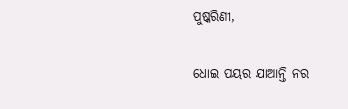ପୁଷ୍କରିଣୀ,

ଧୋଇ ପୟର ଯାଆନ୍ତି ନର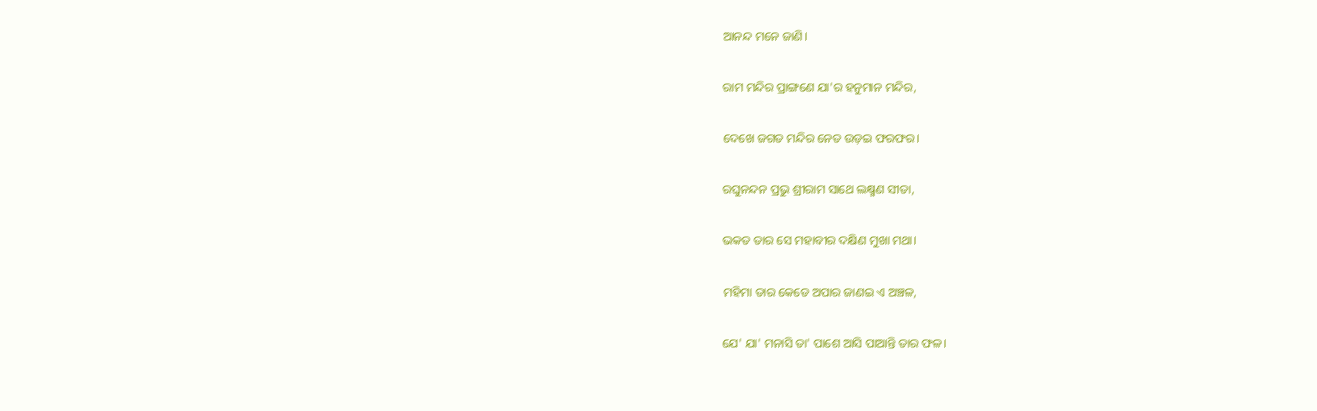ଆନନ୍ଦ ମନେ ଜାଣି।

ରାମ ମନ୍ଦିର ପ୍ରାଙ୍ଗଣେ ଯା'ର ହନୁମାନ ମନ୍ଦିର,

ଦେଖେ ଜଗତ ମନ୍ଦିର ନେତ ଉଡ଼ଇ ଫରଫର।

ରଘୁନନ୍ଦନ ପ୍ରଭୁ ଶ୍ରୀରାମ ସାଥେ ଲକ୍ଷ୍ମଣ ସୀତା,

ଭକତ ତାର ସେ ମହାବୀର ଦକ୍ଷିଣ ମୁଖା ମଥା।

ମହିମା ତାର କେଡେ ଅପାର ଜାଣଇ ଏ ଅଞ୍ଚଳ,

ଯେ' ଯା' ମନାସି ତା' ପାଶେ ଆସି ପାଆନ୍ତି ତାର ଫଳ।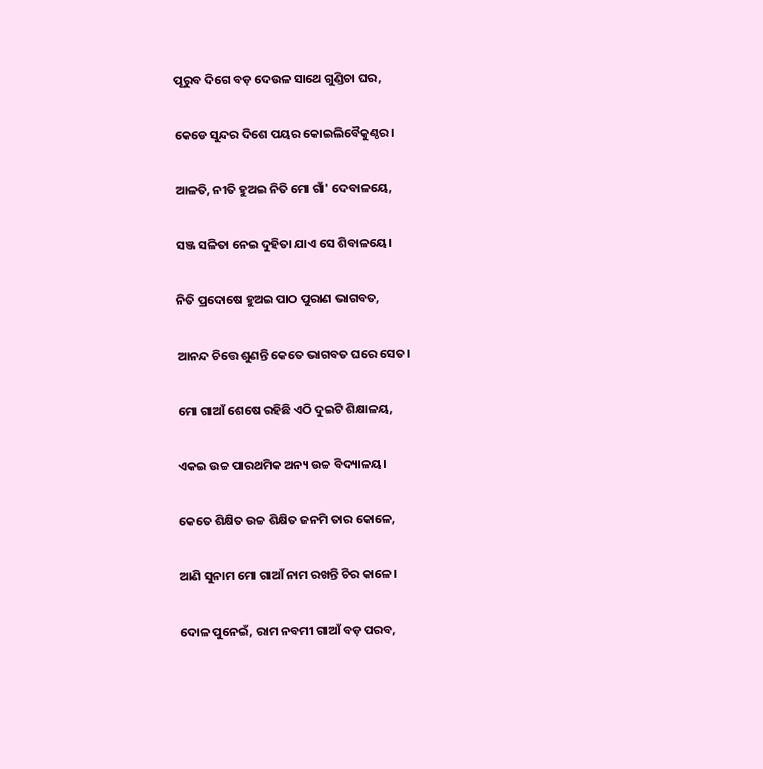ପୂରୁବ ଦିଗେ ବଡ଼ ଦେଉଳ ସାଥେ ଗୁଣ୍ଡିଚା ଘର,

କେଡେ ସୁନ୍ଦର ଦିଶେ ପୟର କୋଇଲିବୈକୁଣ୍ଠର।

ଆଳତି, ନୀତି ହୁଅଇ ନିତି ମୋ ଗାଁ' ଦେବାଳୟେ,

ସଞ୍ଜ ସଳିତା ନେଇ ଦୁହିତା ଯାଏ ସେ ଶିବାଳୟେ।

ନିତି ପ୍ରଦୋଷେ ହୁଅଇ ପାଠ ପୁରାଣ ଭାଗବତ,

ଆନନ୍ଦ ଚିତ୍ତେ ଶୁଣନ୍ତି କେତେ ଭାଗବତ ଘରେ ସେତ।

ମୋ ଗାଆଁ ଶେଷେ ରହିଛି ଏଠି ଦୁଇଟି ଶିକ୍ଷାଳୟ,

ଏକଇ ଉଚ୍ଚ ପାରଥମିକ ଅନ୍ୟ ଉଚ୍ଚ ବିଦ୍ୟାଳୟ।

କେତେ ଶିକ୍ଷିତ ଉଚ୍ଚ ଶିକ୍ଷିତ ଜନମି ତାର କୋଳେ,

ଆଣି ସୁନାମ ମୋ ଗାଆଁ ନାମ ରଖନ୍ତି ଚିର କାଳେ।

ଦୋଳ ପୁନେଇଁ, ରାମ ନବମୀ ଗାଆଁ ବଡ଼ ପରବ,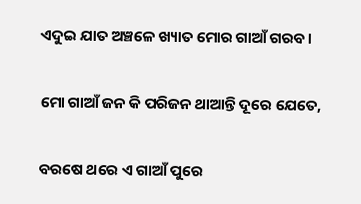ଏଦୁଇ ଯାତ ଅଞ୍ଚଳେ ଖ୍ୟାତ ମୋର ଗାଆଁ ଗରବ।

ମୋ ଗାଆଁ ଜନ କି ପରିଜନ ଥାଆନ୍ତି ଦୂରେ ଯେତେ,

ବରଷେ ଥରେ ଏ ଗାଆଁ ପୁରେ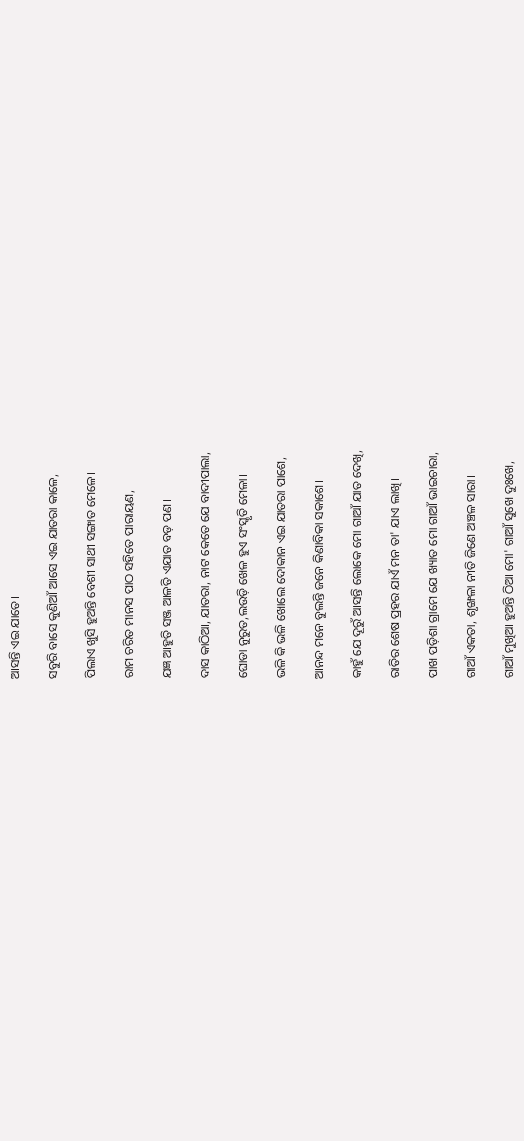ଆସନ୍ତି ଏଇ ଯାତେ।

ସବୁରି ବାସେ କୁଣିଆଁ ଆସେ ଏଇ ଯାତରା କାଳେ,

ପିଲାଏ ଖୁସି ହୁଅନ୍ତି ବେଶୀ ସାଥୀ ସଙ୍ଗାତ ମେଳେ।

ରାମ ଚରିତ ମାନସ ପାଠ ସହିତେ ପାରାୟଣ,

ଯଜ୍ଞ ଆହୁତି ସଞ୍ଜ ଆଳତି ଏଯାତ ବଡ଼ ପଣ।

ଦାସ କାଠିଆ, ଯାତରା, ନାଟ କେତେ ଯେ ବାଦୀପାଲା,

ଘୋଡା ନୁରୁତ,ଲଉଡ଼ି ଖେଳ ହୁଏ ସଂସ୍କୃତି ମେଳା।

ଭଳି କି ଭଳି ଖୋଲେ ଦୋକାନ ଏଇ ଯାତରା ପାଶେ,

ଆନନ୍ଦ ମନେ ବୁଲନ୍ତି ଜନେ କିଣାବିକା ସକାଶେ।

କାହୁଁ ଯେ ଦୂରୁଁ ଆସନ୍ତି ଲୋକେ ମୋ ଗାଆଁ ଯାତ ଦେଖି,

ରାତିର ଶେଷ ପ୍ରହର ଯାଏଁ ମନ ତା' ଯାଏ ଲାଖି।

ପାଖ ପଡ଼ିଶା ଗ୍ରାମେ ଯେ ଖ୍ୟାତ ମୋ ଗାଆଁ ଭାଇଚାରା,

ଗାଆଁ ଏକତା, ଶୃଙ୍ଖଳା ନୀତି ଜିଣେ ଅଞ୍ଚଳ ସାରା।

ଗାଆଁ ମୁଖିଆ ହୁଅନ୍ତି ଠିଆ ମୋ' ଗାଆଁ ସୁଖେ ଦୁଃଖେ,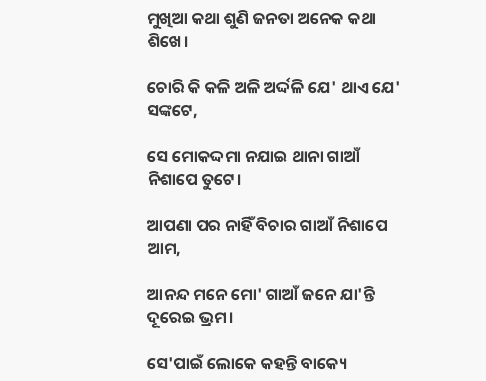ମୁଖିଆ କଥା ଶୁଣି ଜନତା ଅନେକ କଥା ଶିଖେ।

ଚୋରି କି କଳି ଅଳି ଅର୍ଦ୍ଦଳି ଯେ' ଥାଏ ଯେ' ସଙ୍କଟେ,

ସେ ମୋକଦ୍ଦମା ନଯାଇ ଥାନା ଗାଆଁ ନିଶାପେ ତୁଟେ।

ଆପଣା ପର ନାହିଁ ବିଚାର ଗାଆଁ ନିଶାପେ ଆମ,

ଆନନ୍ଦ ମନେ ମୋ' ଗାଆଁ ଜନେ ଯା'ନ୍ତି ଦୂରେଇ ଭ୍ରମ।

ସେ'ପାଇଁ ଲୋକେ କହନ୍ତି ବାକ୍ୟେ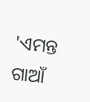'ଏମନ୍ତ ଗାଆଁ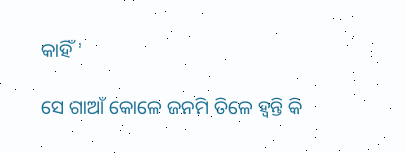କାହିଁ '

ସେ ଗାଆଁ କୋଳେ ଜନମି ତିଳେ ହ୍ୱନ୍ତି କି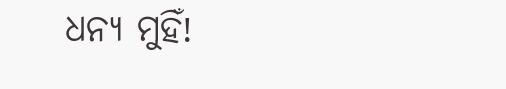ଧନ୍ୟ ମୁହିଁ!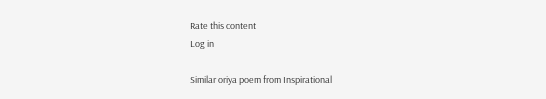Rate this content
Log in

Similar oriya poem from Inspirational